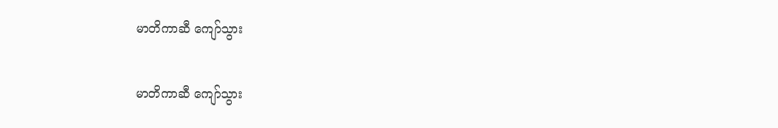မာတိကာဆီ ကျော်သွား

မာတိကာဆီ ကျော်သွား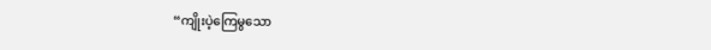“ကျိုးပဲ့ကြေမွသော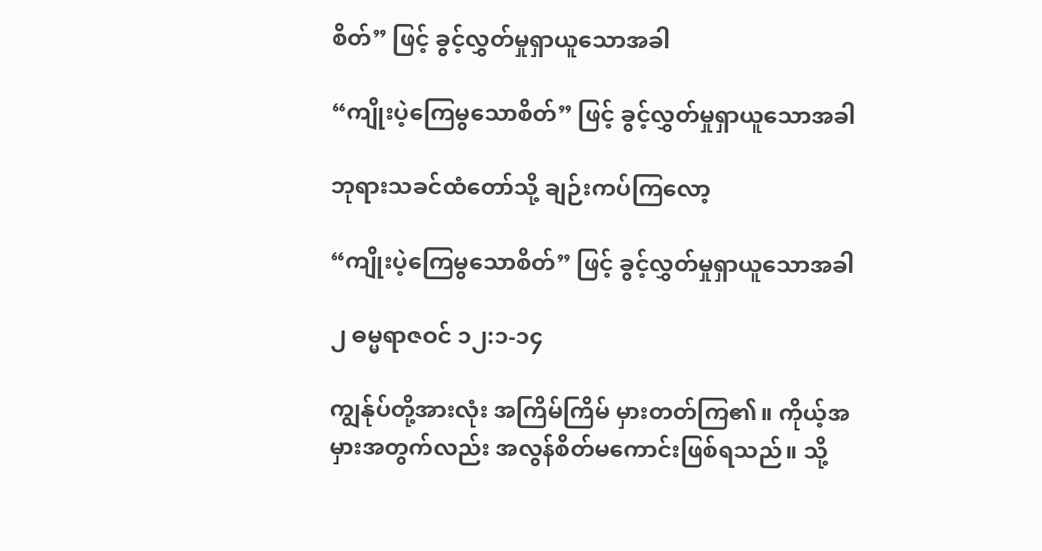စိတ်” ဖြင့် ခွင့်လွှတ်မှုရှာယူသောအခါ

“ကျိုးပဲ့ကြေမွသောစိတ်” ဖြင့် ခွင့်လွှတ်မှုရှာယူသောအခါ

ဘုရားသခင်ထံတော်သို့ ချဉ်းကပ်ကြလော့

“ကျိုးပဲ့ကြေမွသောစိတ်” ဖြင့် ခွင့်လွှတ်မှုရှာယူသောအခါ

၂ ဓမ္မရာဇဝင် ၁၂:၁-၁၄

ကျွန်ုပ်တို့အားလုံး အကြိမ်ကြိမ် မှားတတ်ကြ၏။ ကိုယ့်အမှားအတွက်လည်း အလွန်စိတ်မကောင်းဖြစ်ရသည်။ သို့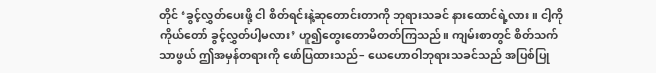တိုင် ‘ခွင့်လွှတ်ပေးဖို့ ငါ စိတ်ရင်းနဲ့ဆုတောင်းတာကို ဘုရားသခင် နားထောင်ရဲ့လား။ ငါ့ကို ကိုယ်တော် ခွင့်လွှတ်ပါ့မလား’ ဟူ၍တွေးတောမိတတ်ကြသည်။ ကျမ်းစာတွင် စိတ်သက်သာဖွယ် ဤအမှန်တရားကို ဖော်ပြထားသည်– ယေဟောဝါဘုရားသခင်သည် အပြစ်ပြု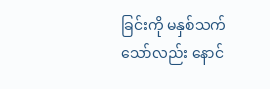ခြင်းကို မနှစ်သက်သော်လည်း နောင်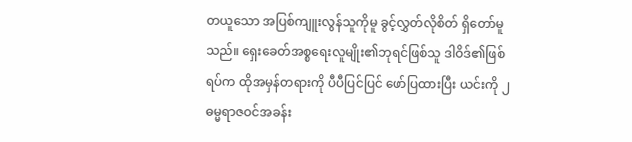တယူသော အပြစ်ကျူးလွန်သူကိုမူ ခွင့်လွှတ်လိုစိတ် ရှိတော်မူသည်။ ရှေးခေတ်အစ္စရေးလူမျိုး၏ဘုရင်ဖြစ်သူ ဒါဝိဒ်၏ဖြစ်ရပ်က ထိုအမှန်တရားကို ပီပီပြင်ပြင် ဖော်ပြထားပြီး ယင်းကို ၂ ဓမ္မရာဇဝင်အခန်း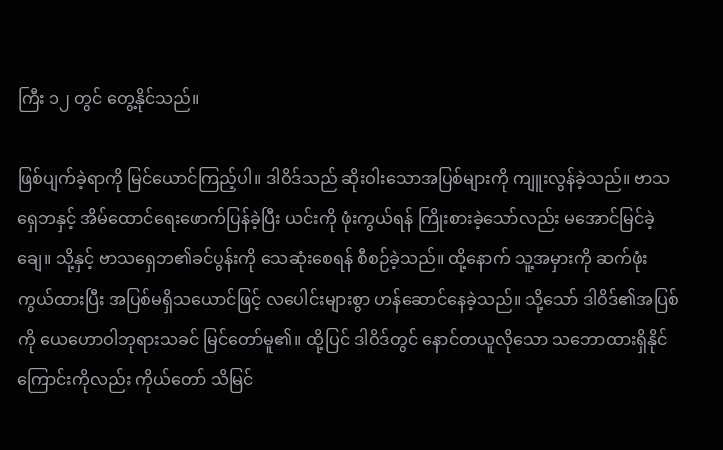ကြီး ၁၂ တွင် တွေ့နိုင်သည်။

ဖြစ်ပျက်ခဲ့ရာကို မြင်ယောင်ကြည့်ပါ။ ဒါဝိဒ်သည် ဆိုးဝါးသောအပြစ်များကို ကျူးလွန်ခဲ့သည်။ ဗာသရှေဘနှင့် အိမ်ထောင်ရေးဖောက်ပြန်ခဲ့ပြီး ယင်းကို ဖုံးကွယ်ရန် ကြိုးစားခဲ့သော်လည်း မအောင်မြင်ခဲ့ချေ။ သို့နှင့် ဗာသရှေဘ၏ခင်ပွန်းကို သေဆုံးစေရန် စီစဉ်ခဲ့သည်။ ထို့နောက် သူ့အမှားကို ဆက်ဖုံးကွယ်ထားပြီး အပြစ်မရှိသယောင်ဖြင့် လပေါင်းများစွာ ဟန်ဆောင်နေခဲ့သည်။ သို့သော် ဒါဝိဒ်၏အပြစ်ကို ယေဟောဝါဘုရားသခင် မြင်တော်မူ၏။ ထို့ပြင် ဒါဝိဒ်တွင် နောင်တယူလိုသော သဘောထားရှိနိုင်ကြောင်းကိုလည်း ကိုယ်တော် သိမြင်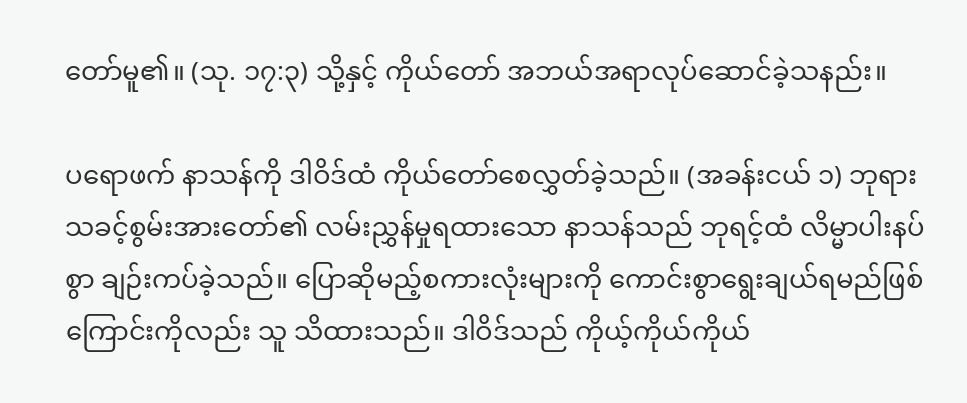တော်မူ၏။ (သု. ၁၇:၃) သို့နှင့် ကိုယ်တော် အဘယ်အရာလုပ်ဆောင်ခဲ့သနည်း။

ပရောဖက် နာသန်ကို ဒါဝိဒ်ထံ ကိုယ်တော်စေလွှတ်ခဲ့သည်။ (အခန်းငယ် ၁) ဘုရားသခင့်စွမ်းအားတော်၏ လမ်းညွှန်မှုရထားသော နာသန်သည် ဘုရင့်ထံ လိမ္မာပါးနပ်စွာ ချဉ်းကပ်ခဲ့သည်။ ပြောဆိုမည့်စကားလုံးများကို ကောင်းစွာရွေးချယ်ရမည်ဖြစ်ကြောင်းကိုလည်း သူ သိထားသည်။ ဒါဝိဒ်သည် ကိုယ့်ကိုယ်ကိုယ်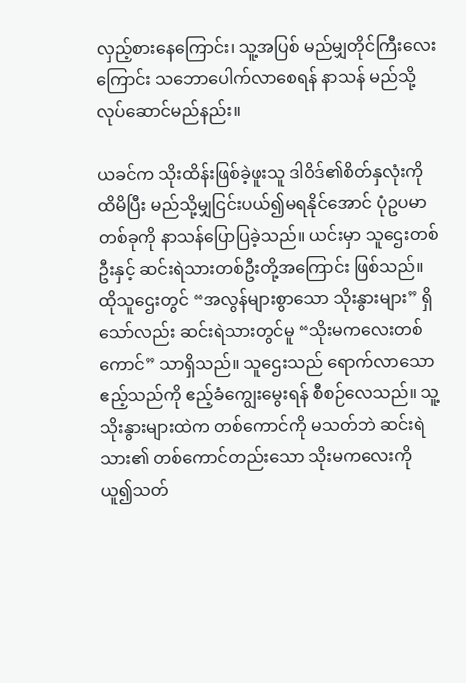လှည့်စားနေကြောင်း၊ သူ့အပြစ် မည်မျှတိုင်ကြီးလေးကြောင်း သဘောပေါက်လာစေရန် နာသန် မည်သို့လုပ်ဆောင်မည်နည်း။

ယခင်က သိုးထိန်းဖြစ်ခဲ့ဖူးသူ ဒါဝိဒ်၏စိတ်နှလုံးကို ထိမိပြီး မည်သို့မျှငြင်းပယ်၍မရနိုင်အောင် ပုံဥပမာတစ်ခုကို နာသန်ပြောပြခဲ့သည်။ ယင်းမှာ သူဌေးတစ်ဦးနှင့် ဆင်းရဲသားတစ်ဦးတို့အကြောင်း ဖြစ်သည်။ ထိုသူဌေးတွင် “အလွန်များစွာသော သိုးနွားများ” ရှိသော်လည်း ဆင်းရဲသားတွင်မူ “သိုးမကလေးတစ်ကောင်” သာရှိသည်။ သူဌေးသည် ရောက်လာသောဧည့်သည်ကို ဧည့်ခံကျွေးမွေးရန် စီစဉ်လေသည်။ သူ့သိုးနွားများထဲက တစ်ကောင်ကို မသတ်ဘဲ ဆင်းရဲသား၏ တစ်ကောင်တည်းသော သိုးမကလေးကို ယူ၍သတ်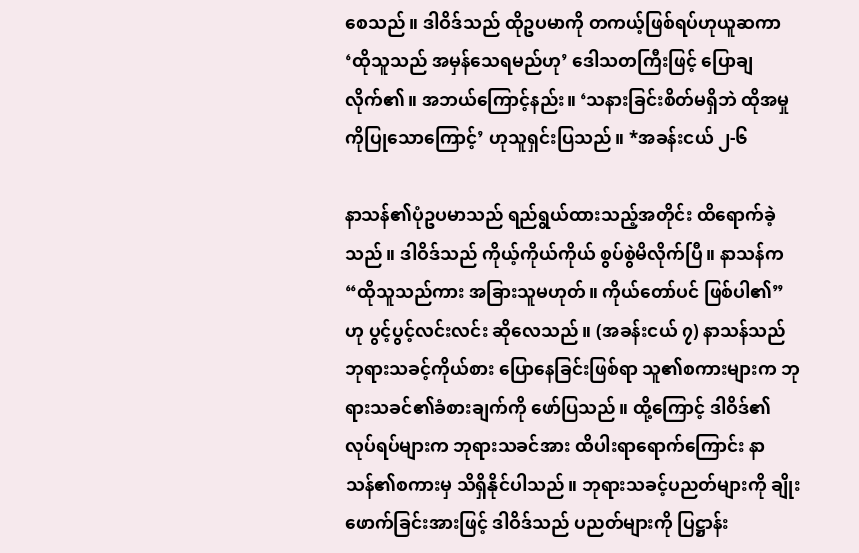စေသည်။ ဒါဝိဒ်သည် ထိုဥပမာကို တကယ့်ဖြစ်ရပ်ဟုယူဆကာ ‘ထိုသူသည် အမှန်သေရမည်ဟု’ ဒေါသတကြီးဖြင့် ပြောချလိုက်၏။ အဘယ်ကြောင့်နည်း။ ‘သနားခြင်းစိတ်မရှိဘဲ ထိုအမှုကိုပြုသောကြောင့်’ ဟုသူရှင်းပြသည်။ *အခန်းငယ် ၂-၆

နာသန်၏ပုံဥပမာသည် ရည်ရွယ်ထားသည့်အတိုင်း ထိရောက်ခဲ့သည်။ ဒါဝိဒ်သည် ကိုယ့်ကိုယ်ကိုယ် စွပ်စွဲမိလိုက်ပြီ။ နာသန်က “ထိုသူသည်ကား အခြားသူမဟုတ်။ ကိုယ်တော်ပင် ဖြစ်ပါ၏” ဟု ပွင့်ပွင့်လင်းလင်း ဆိုလေသည်။ (အခန်းငယ် ၇) နာသန်သည် ဘုရားသခင့်ကိုယ်စား ပြောနေခြင်းဖြစ်ရာ သူ၏စကားများက ဘုရားသခင်၏ခံစားချက်ကို ဖော်ပြသည်။ ထို့ကြောင့် ဒါဝိဒ်၏လုပ်ရပ်များက ဘုရားသခင်အား ထိပါးရာရောက်ကြောင်း နာသန်၏စကားမှ သိရှိနိုင်ပါသည်။ ဘုရားသခင့်ပညတ်များကို ချိုးဖောက်ခြင်းအားဖြင့် ဒါဝိဒ်သည် ပညတ်များကို ပြဋ္ဌာန်း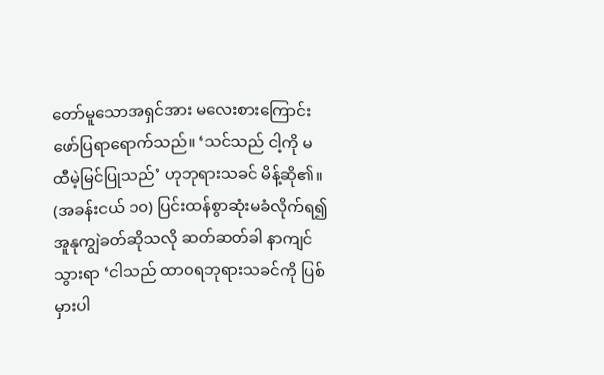တော်မူသောအရှင်အား မလေးစားကြောင်း ဖော်ပြရာရောက်သည်။ ‘သင်သည် ငါ့ကို မထီမဲ့မြင်ပြုသည်’ ဟုဘုရားသခင် မိန့်ဆို၏။ (အခန်းငယ် ၁၀) ပြင်းထန်စွာဆုံးမခံလိုက်ရ၍ အူနုကျွဲခတ်ဆိုသလို ဆတ်ဆတ်ခါ နာကျင်သွားရာ ‘ငါသည် ထာ၀ရဘုရားသခင်ကို ပြစ်မှားပါ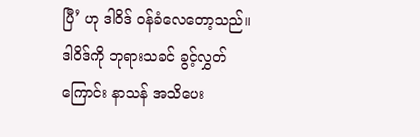ပြီ’ ဟု ဒါဝိဒ် ဝန်ခံလေတော့သည်။ ဒါဝိဒ်ကို ဘုရားသခင် ခွင့်လွှတ်ကြောင်း နာသန် အသိပေး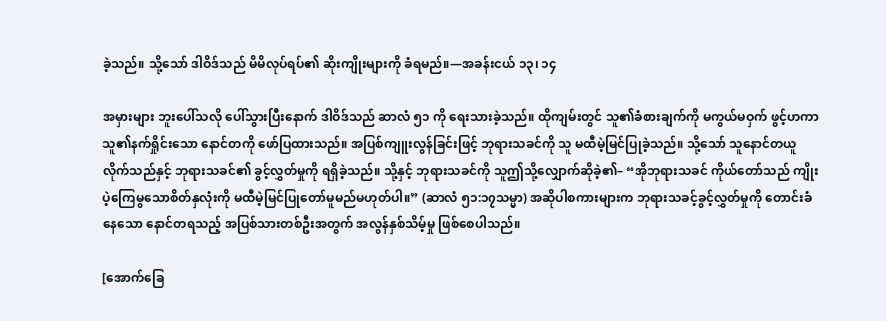ခဲ့သည်။ သို့သော် ဒါဝိဒ်သည် မိမိလုပ်ရပ်၏ ဆိုးကျိုးများကို ခံရမည်။—အခန်းငယ် ၁၃၊ ၁၄

အမှားများ ဘူးပေါ်သလို ပေါ်သွားပြီးနောက် ဒါဝိဒ်သည် ဆာလံ ၅၁ ကို ရေးသားခဲ့သည်။ ထိုကျမ်းတွင် သူ၏ခံစားချက်ကို မကွယ်မဝှက် ဖွင့်ဟကာ သူ၏နက်ရှိုင်းသော နောင်တကို ဖော်ပြထားသည်။ အပြစ်ကျူးလွန်ခြင်းဖြင့် ဘုရားသခင်ကို သူ မထီမဲ့မြင်ပြုခဲ့သည်။ သို့သော် သူနောင်တယူလိုက်သည်နှင့် ဘုရားသခင်၏ ခွင့်လွှတ်မှုကို ရရှိခဲ့သည်။ သို့နှင့် ဘုရားသခင်ကို သူဤသို့လျှောက်ဆိုခဲ့၏– “အိုဘုရားသခင် ကိုယ်တော်သည် ကျိုးပဲ့ကြေမွသောစိတ်နှလုံးကို မထီမဲ့မြင်ပြုတော်မူမည်မဟုတ်ပါ။” (ဆာလံ ၅၁:၁၇သမ္မာ) အဆိုပါစကားများက ဘုရားသခင့်ခွင့်လွှတ်မှုကို တောင်းခံနေသော နောင်တရသည့် အပြစ်သားတစ်ဦးအတွက် အလွန်နှစ်သိမ့်မှု ဖြစ်စေပါသည်။

[အောက်ခြေ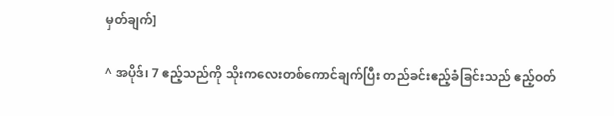မှတ်ချက်]

^ အပိုဒ်၊ 7 ဧည့်သည်ကို သိုးကလေးတစ်ကောင်ချက်ပြီး တည်ခင်းဧည့်ခံခြင်းသည် ဧည့်ဝတ်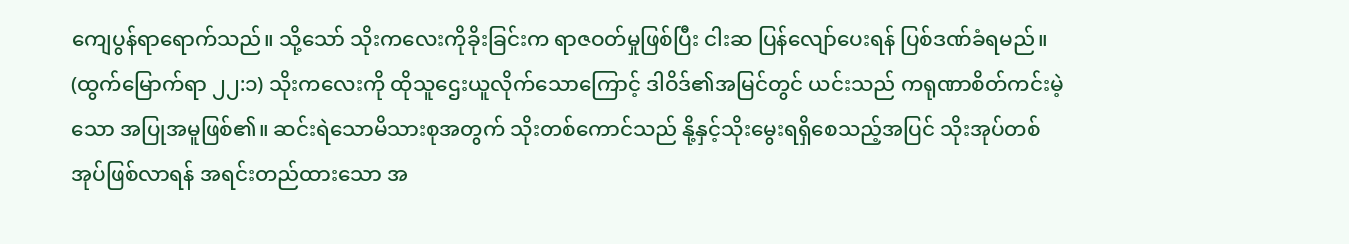ကျေပွန်ရာရောက်သည်။ သို့သော် သိုးကလေးကိုခိုးခြင်းက ရာဇဝတ်မှုဖြစ်ပြီး ငါးဆ ပြန်လျော်ပေးရန် ပြစ်ဒဏ်ခံရမည်။ (ထွက်မြောက်ရာ ၂၂:၁) သိုးကလေးကို ထိုသူဌေးယူလိုက်သောကြောင့် ဒါဝိဒ်၏အမြင်တွင် ယင်းသည် ကရုဏာစိတ်ကင်းမဲ့သော အပြုအမူဖြစ်၏။ ဆင်းရဲသောမိသားစုအတွက် သိုးတစ်ကောင်သည် နို့နှင့်သိုးမွေးရရှိစေသည့်အပြင် သိုးအုပ်တစ်အုပ်ဖြစ်လာရန် အရင်းတည်ထားသော အ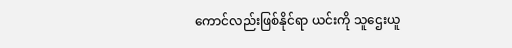ကောင်လည်းဖြစ်နိုင်ရာ ယင်းကို သူဌေးယူ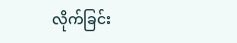လိုက်ခြင်း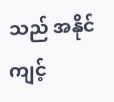သည် အနိုင်ကျင့်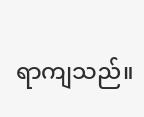ရာကျသည်။